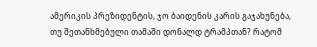ამერიკის პრეზიდენტის, ჯო ბაიდენის კარის გაჯახუნება, თუ შეთანხმებული თამაში დონალდ ტრამპთან? რატომ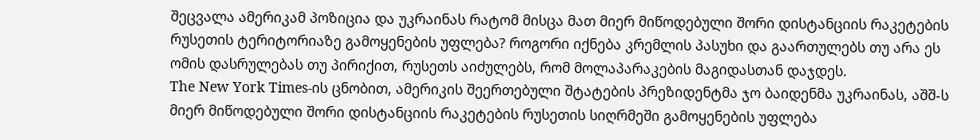შეცვალა ამერიკამ პოზიცია და უკრაინას რატომ მისცა მათ მიერ მიწოდებული შორი დისტანციის რაკეტების რუსეთის ტერიტორიაზე გამოყენების უფლება? როგორი იქნება კრემლის პასუხი და გაართულებს თუ არა ეს ომის დასრულებას თუ პირიქით, რუსეთს აიძულებს, რომ მოლაპარაკების მაგიდასთან დაჯდეს.
The New York Times-ის ცნობით, ამერიკის შეერთებული შტატების პრეზიდენტმა ჯო ბაიდენმა უკრაინას, აშშ-ს მიერ მიწოდებული შორი დისტანციის რაკეტების რუსეთის სიღრმეში გამოყენების უფლება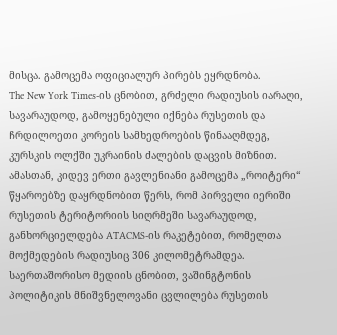მისცა. გამოცემა ოფიციალურ პირებს ეყრდნობა.
The New York Times-ის ცნობით, გრძელი რადიუსის იარაღი, სავარაუდოდ, გამოყენებული იქნება რუსეთის და ჩრდილოეთი კორეის სამხედროების წინააღმდეგ, კურსკის ოლქში უკრაინის ძალების დაცვის მიზნით. ამასთან, კიდევ ერთი გავლენიანი გამოცემა „როიტერი“ წყაროებზე დაყრდნობით წერს, რომ პირველი იერიში რუსეთის ტერიტორიის სიღრმეში სავარაუდოდ, განხორციელდება ATACMS-ის რაკეტებით, რომელთა მოქმედების რადიუსიც 306 კილომეტრამდეა.
საერთაშორისო მედიის ცნობით, ვაშინგტონის პოლიტიკის მნიშვნელოვანი ცვლილება რუსეთის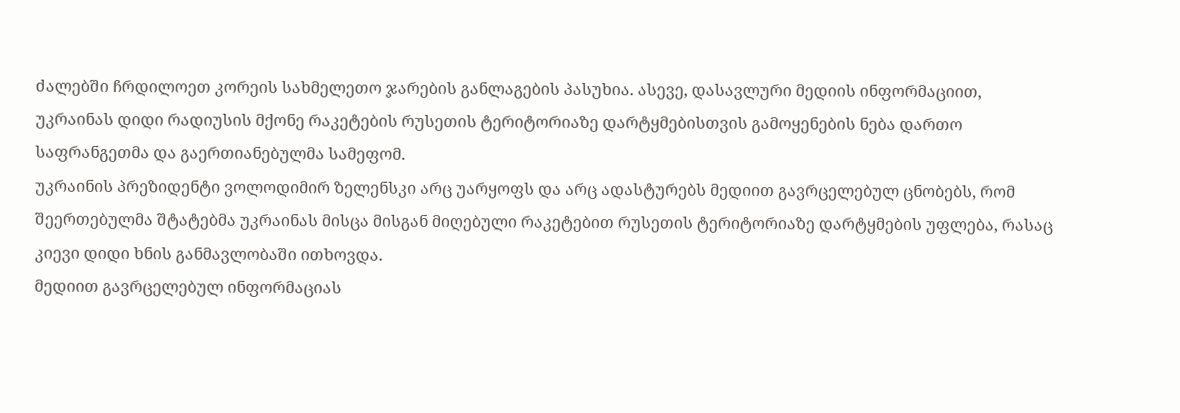ძალებში ჩრდილოეთ კორეის სახმელეთო ჯარების განლაგების პასუხია. ასევე, დასავლური მედიის ინფორმაციით, უკრაინას დიდი რადიუსის მქონე რაკეტების რუსეთის ტერიტორიაზე დარტყმებისთვის გამოყენების ნება დართო საფრანგეთმა და გაერთიანებულმა სამეფომ.
უკრაინის პრეზიდენტი ვოლოდიმირ ზელენსკი არც უარყოფს და არც ადასტურებს მედიით გავრცელებულ ცნობებს, რომ შეერთებულმა შტატებმა უკრაინას მისცა მისგან მიღებული რაკეტებით რუსეთის ტერიტორიაზე დარტყმების უფლება, რასაც კიევი დიდი ხნის განმავლობაში ითხოვდა.
მედიით გავრცელებულ ინფორმაციას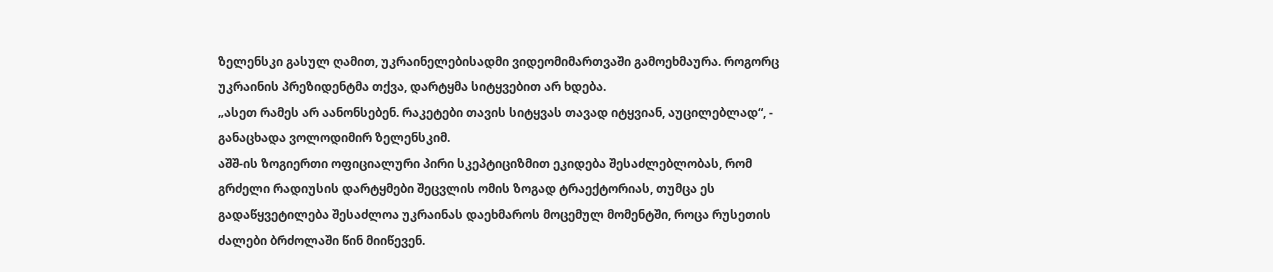ზელენსკი გასულ ღამით, უკრაინელებისადმი ვიდეომიმართვაში გამოეხმაურა. როგორც უკრაინის პრეზიდენტმა თქვა, დარტყმა სიტყვებით არ ხდება.
„ასეთ რამეს არ აანონსებენ. რაკეტები თავის სიტყვას თავად იტყვიან, აუცილებლად“, - განაცხადა ვოლოდიმირ ზელენსკიმ.
აშშ-ის ზოგიერთი ოფიციალური პირი სკეპტიციზმით ეკიდება შესაძლებლობას, რომ გრძელი რადიუსის დარტყმები შეცვლის ომის ზოგად ტრაექტორიას, თუმცა ეს გადაწყვეტილება შესაძლოა უკრაინას დაეხმაროს მოცემულ მომენტში, როცა რუსეთის ძალები ბრძოლაში წინ მიიწევენ.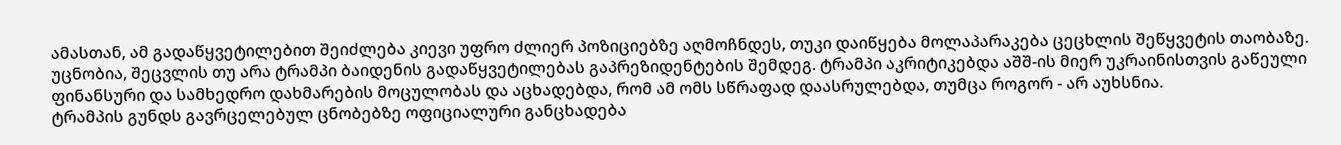ამასთან, ამ გადაწყვეტილებით შეიძლება კიევი უფრო ძლიერ პოზიციებზე აღმოჩნდეს, თუკი დაიწყება მოლაპარაკება ცეცხლის შეწყვეტის თაობაზე.
უცნობია, შეცვლის თუ არა ტრამპი ბაიდენის გადაწყვეტილებას გაპრეზიდენტების შემდეგ. ტრამპი აკრიტიკებდა აშშ-ის მიერ უკრაინისთვის გაწეული ფინანსური და სამხედრო დახმარების მოცულობას და აცხადებდა, რომ ამ ომს სწრაფად დაასრულებდა, თუმცა როგორ - არ აუხსნია.
ტრამპის გუნდს გავრცელებულ ცნობებზე ოფიციალური განცხადება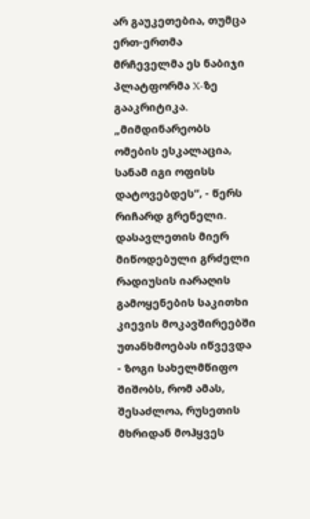არ გაუკეთებია, თუმცა ერთ-ერთმა მრჩეველმა ეს ნაბიჯი პლატფორმა X-ზე გააკრიტიკა.
„მიმდინარეობს ომების ესკალაცია, სანამ იგი ოფისს დატოვებდეს“, - წერს რიჩარდ გრენელი.
დასავლეთის მიერ მიწოდებული გრძელი რადიუსის იარაღის გამოყენების საკითხი კიევის მოკავშირეებში უთანხმოებას იწვევდა - ზოგი სახელმწიფო შიშობს, რომ ამას, შესაძლოა, რუსეთის მხრიდან მოჰყვეს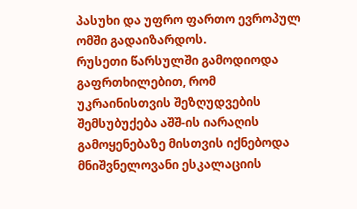პასუხი და უფრო ფართო ევროპულ ომში გადაიზარდოს.
რუსეთი წარსულში გამოდიოდა გაფრთხილებით, რომ უკრაინისთვის შეზღუდვების შემსუბუქება აშშ-ის იარაღის გამოყენებაზე მისთვის იქნებოდა მნიშვნელოვანი ესკალაციის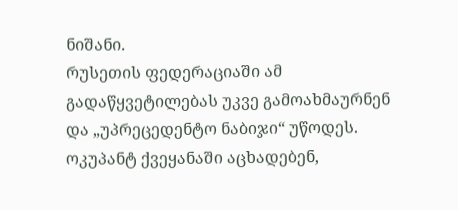ნიშანი.
რუსეთის ფედერაციაში ამ გადაწყვეტილებას უკვე გამოახმაურნენ და „უპრეცედენტო ნაბიჯი“ უწოდეს. ოკუპანტ ქვეყანაში აცხადებენ,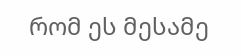რომ ეს მესამე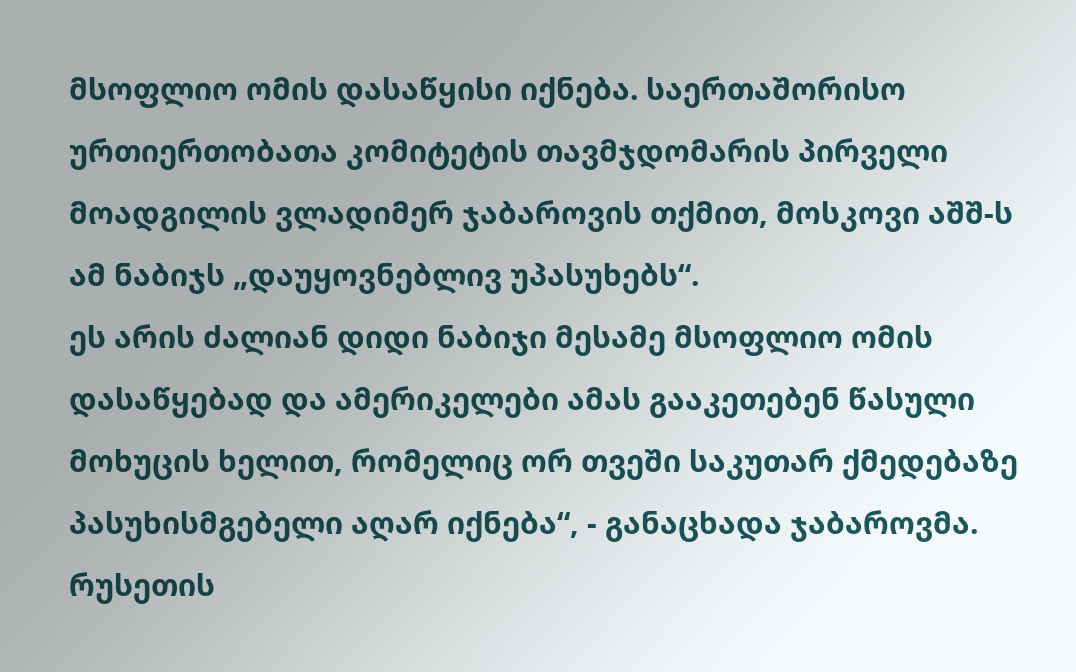მსოფლიო ომის დასაწყისი იქნება. საერთაშორისო ურთიერთობათა კომიტეტის თავმჯდომარის პირველი მოადგილის ვლადიმერ ჯაბაროვის თქმით, მოსკოვი აშშ-ს ამ ნაბიჯს „დაუყოვნებლივ უპასუხებს“.
ეს არის ძალიან დიდი ნაბიჯი მესამე მსოფლიო ომის დასაწყებად და ამერიკელები ამას გააკეთებენ წასული მოხუცის ხელით, რომელიც ორ თვეში საკუთარ ქმედებაზე პასუხისმგებელი აღარ იქნება“, - განაცხადა ჯაბაროვმა.
რუსეთის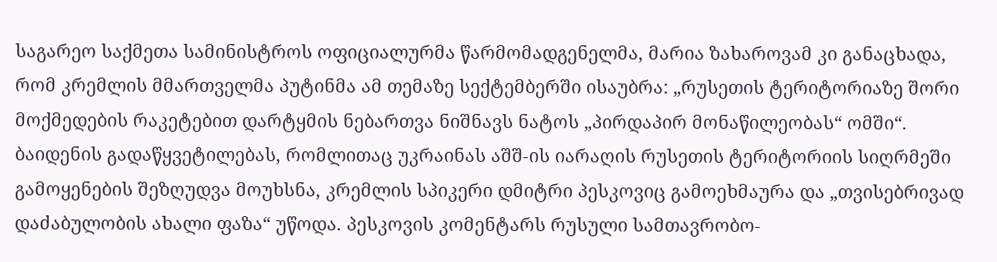საგარეო საქმეთა სამინისტროს ოფიციალურმა წარმომადგენელმა, მარია ზახაროვამ კი განაცხადა, რომ კრემლის მმართველმა პუტინმა ამ თემაზე სექტემბერში ისაუბრა: „რუსეთის ტერიტორიაზე შორი მოქმედების რაკეტებით დარტყმის ნებართვა ნიშნავს ნატოს „პირდაპირ მონაწილეობას“ ომში“.
ბაიდენის გადაწყვეტილებას, რომლითაც უკრაინას აშშ-ის იარაღის რუსეთის ტერიტორიის სიღრმეში გამოყენების შეზღუდვა მოუხსნა, კრემლის სპიკერი დმიტრი პესკოვიც გამოეხმაურა და „თვისებრივად დაძაბულობის ახალი ფაზა“ უწოდა. პესკოვის კომენტარს რუსული სამთავრობო-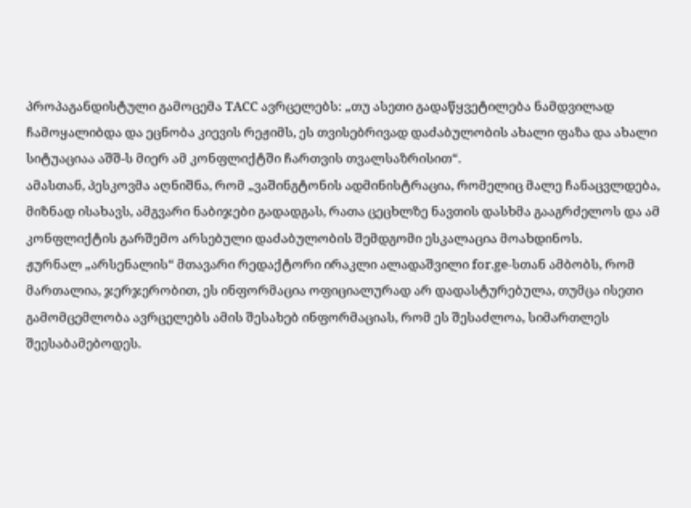პროპაგანდისტული გამოცემა TACC ავრცელებს: „თუ ასეთი გადაწყვეტილება ნამდვილად ჩამოყალიბდა და ეცნობა კიევის რეჟიმს, ეს თვისებრივად დაძაბულობის ახალი ფაზა და ახალი სიტუაციაა აშშ-ს მიერ ამ კონფლიქტში ჩართვის თვალსაზრისით“.
ამასთან, პესკოვმა აღნიშნა, რომ „ვაშინგტონის ადმინისტრაცია, რომელიც მალე ჩანაცვლდება, მიზნად ისახავს, ამგვარი ნაბიჯები გადადგას, რათა ცეცხლზე ნავთის დასხმა გააგრძელოს და ამ კონფლიქტის გარშემო არსებული დაძაბულობის შემდგომი ესკალაცია მოახდინოს.
ჟურნალ „არსენალის“ მთავარი რედაქტორი ირაკლი ალადაშვილი for.ge-სთან ამბობს, რომ მართალია, ჯერჯერობით, ეს ინფორმაცია ოფიციალურად არ დადასტურებულა, თუმცა ისეთი გამომცემლობა ავრცელებს ამის შესახებ ინფორმაციას, რომ ეს შესაძლოა, სიმართლეს შეესაბამებოდეს.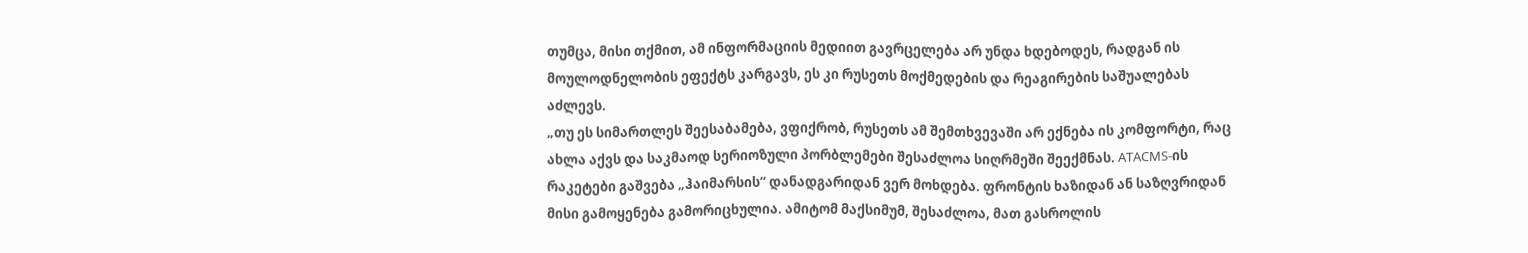თუმცა, მისი თქმით, ამ ინფორმაციის მედიით გავრცელება არ უნდა ხდებოდეს, რადგან ის მოულოდნელობის ეფექტს კარგავს, ეს კი რუსეთს მოქმედების და რეაგირების საშუალებას აძლევს.
„თუ ეს სიმართლეს შეესაბამება, ვფიქრობ, რუსეთს ამ შემთხვევაში არ ექნება ის კომფორტი, რაც ახლა აქვს და საკმაოდ სერიოზული პორბლემები შესაძლოა სიღრმეში შეექმნას. ATACMS-ის რაკეტები გაშვება „ჰაიმარსის“ დანადგარიდან ვერ მოხდება. ფრონტის ხაზიდან ან საზღვრიდან მისი გამოყენება გამორიცხულია. ამიტომ მაქსიმუმ, შესაძლოა, მათ გასროლის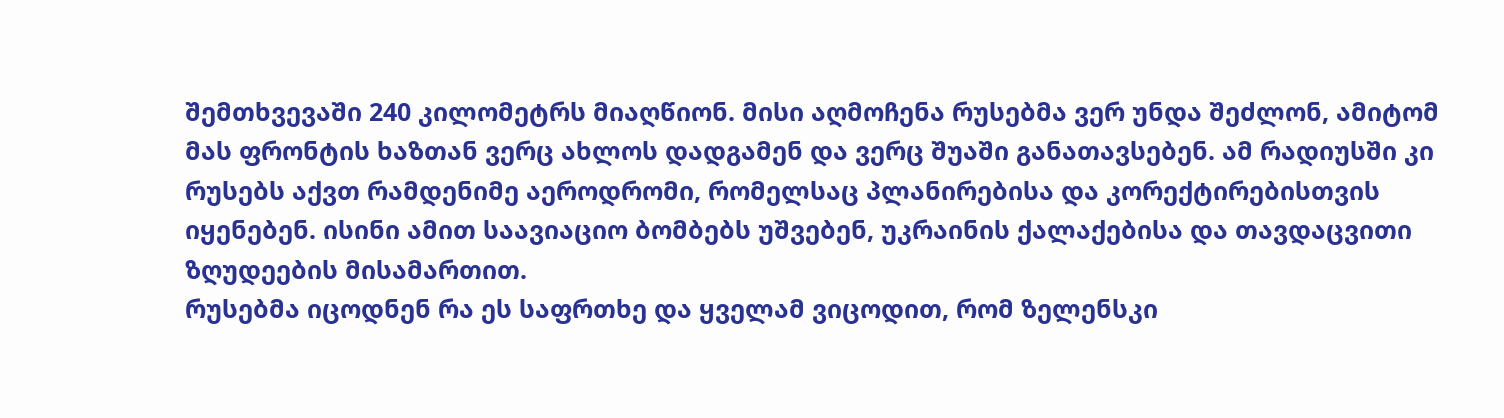შემთხვევაში 240 კილომეტრს მიაღწიონ. მისი აღმოჩენა რუსებმა ვერ უნდა შეძლონ, ამიტომ მას ფრონტის ხაზთან ვერც ახლოს დადგამენ და ვერც შუაში განათავსებენ. ამ რადიუსში კი რუსებს აქვთ რამდენიმე აეროდრომი, რომელსაც პლანირებისა და კორექტირებისთვის იყენებენ. ისინი ამით საავიაციო ბომბებს უშვებენ, უკრაინის ქალაქებისა და თავდაცვითი ზღუდეების მისამართით.
რუსებმა იცოდნენ რა ეს საფრთხე და ყველამ ვიცოდით, რომ ზელენსკი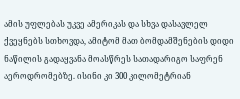ამის უფლებას უკვე ამერიკას და სხვა დასავლელ ქვეყნებს სთხოვდა, ამიტომ მათ ბომდამშენების დიდი ნაწილის გადაყვანა მოასწრეს სათადარიგო საფრენ აეროდრომებზე. ისინი კი 300 კილომეტრიან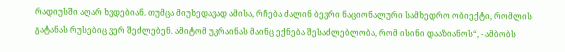რადიუსში აღარ ხვდებიან. თუმცა მიუხედავად ამისა, რჩება ძალინ ბევრი ნაციონალური სამხედრო ობიექტი, რომლის გატანას რუსებიც ვერ შეძლებენ. ამიტომ უკრაინას მაინც ექნება შესაძლებლობა, რომ ისინი დააზიანოს“, - ამბობს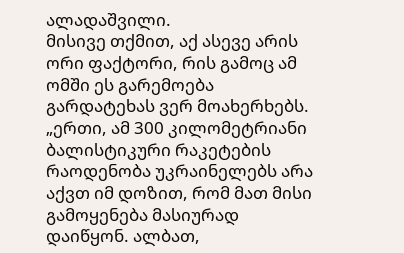ალადაშვილი.
მისივე თქმით, აქ ასევე არის ორი ფაქტორი, რის გამოც ამ ომში ეს გარემოება გარდატეხას ვერ მოახერხებს.
„ერთი, ამ 300 კილომეტრიანი ბალისტიკური რაკეტების რაოდენობა უკრაინელებს არა აქვთ იმ დოზით, რომ მათ მისი გამოყენება მასიურად დაიწყონ. ალბათ,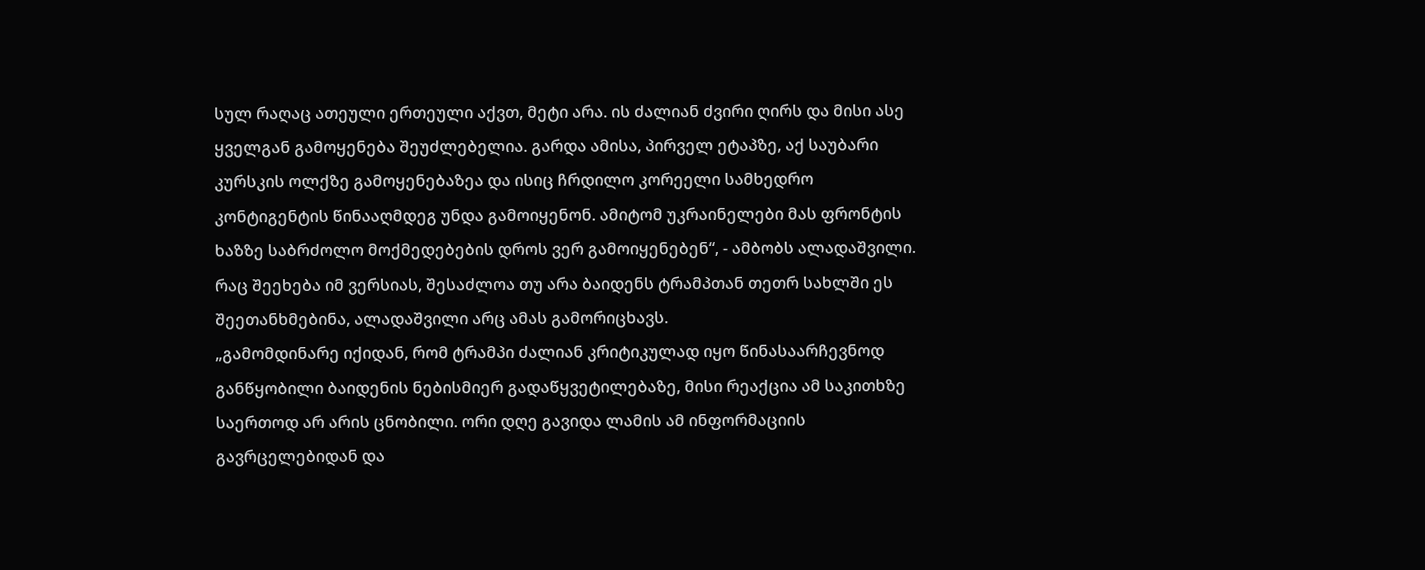სულ რაღაც ათეული ერთეული აქვთ, მეტი არა. ის ძალიან ძვირი ღირს და მისი ასე ყველგან გამოყენება შეუძლებელია. გარდა ამისა, პირველ ეტაპზე, აქ საუბარი კურსკის ოლქზე გამოყენებაზეა და ისიც ჩრდილო კორეელი სამხედრო კონტიგენტის წინააღმდეგ უნდა გამოიყენონ. ამიტომ უკრაინელები მას ფრონტის ხაზზე საბრძოლო მოქმედებების დროს ვერ გამოიყენებენ“, - ამბობს ალადაშვილი.
რაც შეეხება იმ ვერსიას, შესაძლოა თუ არა ბაიდენს ტრამპთან თეთრ სახლში ეს შეეთანხმებინა, ალადაშვილი არც ამას გამორიცხავს.
„გამომდინარე იქიდან, რომ ტრამპი ძალიან კრიტიკულად იყო წინასაარჩევნოდ განწყობილი ბაიდენის ნებისმიერ გადაწყვეტილებაზე, მისი რეაქცია ამ საკითხზე საერთოდ არ არის ცნობილი. ორი დღე გავიდა ლამის ამ ინფორმაციის გავრცელებიდან და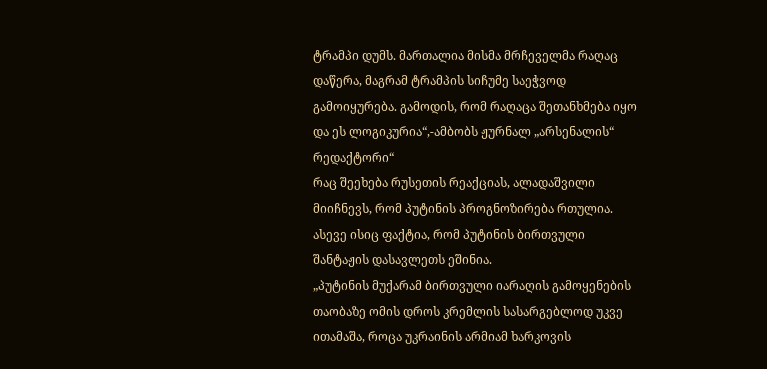ტრამპი დუმს. მართალია მისმა მრჩეველმა რაღაც დაწერა, მაგრამ ტრამპის სიჩუმე საეჭვოდ გამოიყურება. გამოდის, რომ რაღაცა შეთანხმება იყო და ეს ლოგიკურია“,-ამბობს ჟურნალ „არსენალის“ რედაქტორი“
რაც შეეხება რუსეთის რეაქციას, ალადაშვილი მიიჩნევს, რომ პუტინის პროგნოზირება რთულია. ასევე ისიც ფაქტია, რომ პუტინის ბირთვული შანტაჟის დასავლეთს ეშინია.
„პუტინის მუქარამ ბირთვული იარაღის გამოყენების თაობაზე ომის დროს კრემლის სასარგებლოდ უკვე ითამაშა, როცა უკრაინის არმიამ ხარკოვის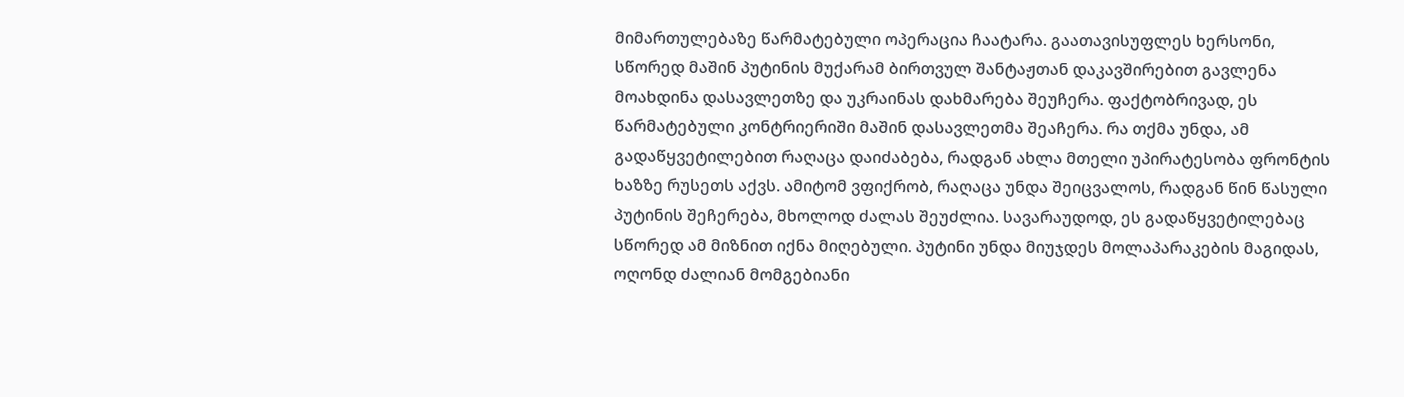მიმართულებაზე წარმატებული ოპერაცია ჩაატარა. გაათავისუფლეს ხერსონი, სწორედ მაშინ პუტინის მუქარამ ბირთვულ შანტაჟთან დაკავშირებით გავლენა მოახდინა დასავლეთზე და უკრაინას დახმარება შეუჩერა. ფაქტობრივად, ეს წარმატებული კონტრიერიში მაშინ დასავლეთმა შეაჩერა. რა თქმა უნდა, ამ გადაწყვეტილებით რაღაცა დაიძაბება, რადგან ახლა მთელი უპირატესობა ფრონტის ხაზზე რუსეთს აქვს. ამიტომ ვფიქრობ, რაღაცა უნდა შეიცვალოს, რადგან წინ წასული პუტინის შეჩერება, მხოლოდ ძალას შეუძლია. სავარაუდოდ, ეს გადაწყვეტილებაც სწორედ ამ მიზნით იქნა მიღებული. პუტინი უნდა მიუჯდეს მოლაპარაკების მაგიდას, ოღონდ ძალიან მომგებიანი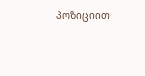პოზიციით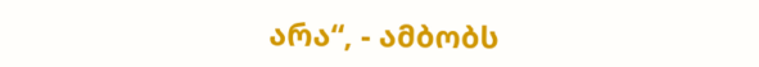არა“, - ამბობს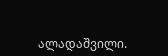ალადაშვილი.